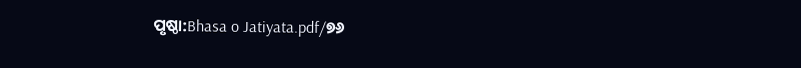ପୃଷ୍ଠା:Bhasa o Jatiyata.pdf/୭୬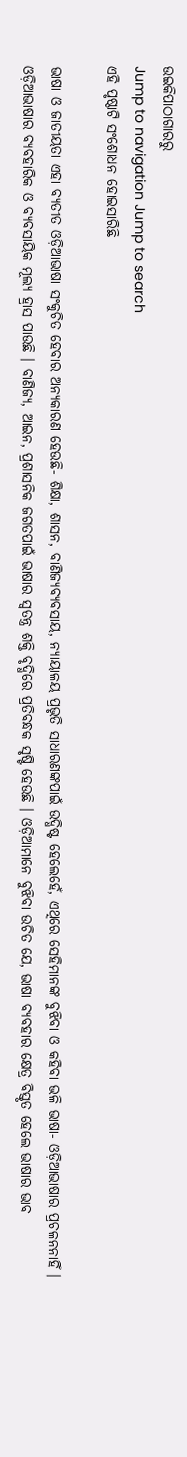ଉଇକିପାଠାଗାର‌ରୁ
Jump to navigation Jump to search
ଏହି ପୃଷ୍ଠାଟି ସଂଶୋଧନ ହୋଇସାରିଛି

ଭାଷା ଓ ଜାତୀୟତା ଏହା ବ୍ୟତୀତ ଓଡ଼ିଆଭାଷା ସଂକୁଚିତ ହେବାର ଅନ୍ୟକାରଣ ହେଉଛି- ଶିକ୍ଷା, ଶାସନ, ବାଣିଜ୍ୟବ୍ୟବସାୟ, ନ୍ୟାୟାଳୟ ପ୍ରଭୃତି ସାଧାରଣଙ୍କପାଇଁ ଉଦ୍ଧିଷ୍ଟ ହେଲେହେଁ, ଏଥିରେ ସେହିମାନଙ୍କ ବୁଝିବା ଓ କହିବା ଭଳି ଭାଷା- ଓଡ଼ିଆଭାଷାର ପ୍ରଚଳନନାହିଁ । ଓଡ଼ିଆଭାଷାର ବ୍ୟବହାରିକ ଓ ବ୍ୟବସାୟିକ ମୂଲ୍ୟ ହ୍ରାସ ପାଉଛି । ବାଣିଜ୍ୟ, ଆଇନ, ପ୍ରଶାସନିକ ଜଗତପାଇଁ ଭାଷାର ସ୍ୱତନ୍ତ୍ର ଶକ୍ତି ବୃଦ୍ଧିରେ ପ୍ରତିବନ୍ଧକ ସୃଷ୍ଟି ହେଉଛି । ଓଡ଼ିଆମାନେ ବୁଝିବା ଉଚିତ ଯେ, ଭାଷା ବ୍ୟବହାର କ୍ଷେତ୍ର ବିସ୍ତୃତ ହେଲେ ଭାଷାର ଭାବ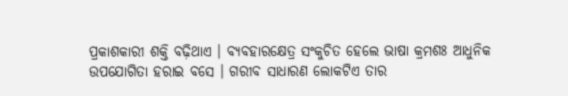ପ୍ରକାଶକାରୀ ଶକ୍ତି ବଢ଼ିଥାଏ । ବ୍ୟବହାରକ୍ଷେତ୍ର ସଂକୁଚିତ ହେଲେ ଭାଷା କ୍ରମଶଃ ଆଧୁନିକ ଉପଯୋଗିତା ହରାଇ ବସେ । ଗରୀବ ସାଧାରଣ ଲୋକଟିଏ ତାର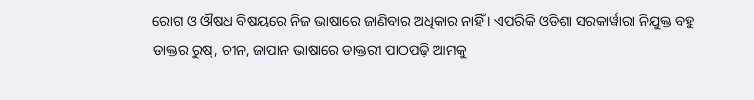ରୋଗ ଓ ଔଷଧ ବିଷୟରେ ନିଜ ଭାଷାରେ ଜାଣିବାର ଅଧିକାର ନାହିଁ । ଏପରିକି ଓଡିଶା ସରକାର୍ୱାରା ନିଯୁକ୍ତ ବହୁ ଡାକ୍ତର ରୁଷ୍, ଚୀନ, ଜାପାନ ଭାଷାରେ ଡାକ୍ତରୀ ପାଠପଢ଼ି ଆମକୁ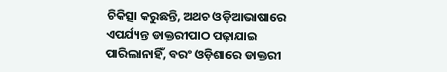ଚିକିତ୍ସା କରୁଛନ୍ତି, ଅଥଚ ଓଡ଼ିଆଭାଷାରେ ଏପର୍ଯ୍ୟନ୍ତ ଡାକ୍ତରୀପାଠ ପଢ଼ାଯାଇ ପାରିଲାନାହିଁ, ବରଂ ଓଡ଼ିଶାରେ ଡାକ୍ତରୀ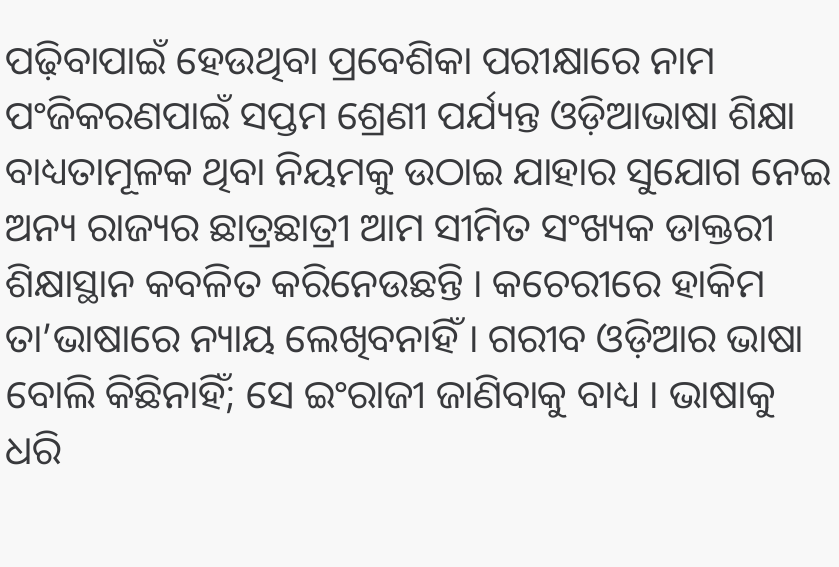ପଢ଼ିବାପାଇଁ ହେଉଥିବା ପ୍ରବେଶିକା ପରୀକ୍ଷାରେ ନାମ ପଂଜିକରଣପାଇଁ ସପ୍ତମ ଶ୍ରେଣୀ ପର୍ଯ୍ୟନ୍ତ ଓଡ଼ିଆଭାଷା ଶିକ୍ଷା ବାଧ୍ୟତାମୂଳକ ଥିବା ନିୟମକୁ ଉଠାଇ ଯାହାର ସୁଯୋଗ ନେଇ ଅନ୍ୟ ରାଜ୍ୟର ଛାତ୍ରଛାତ୍ରୀ ଆମ ସୀମିତ ସଂଖ୍ୟକ ଡାକ୍ତରୀ ଶିକ୍ଷାସ୍ଥାନ କବଳିତ କରିନେଉଛନ୍ତି । କଚେରୀରେ ହାକିମ ତା’ଭାଷାରେ ନ୍ୟାୟ ଲେଖିବନାହିଁ । ଗରୀବ ଓଡ଼ିଆର ଭାଷା ବୋଲି କିଛିନାହିଁ; ସେ ଇଂରାଜୀ ଜାଣିବାକୁ ବାଧ୍ୟ । ଭାଷାକୁ ଧରି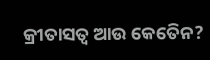କ୍ରୀତାସତ୍ୱ ଆଉ କେତେିନ?